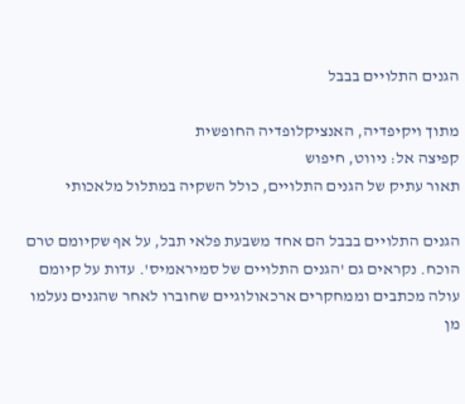הגנים התלויים בבבל

מתוך ויקיפדיה, האנציקלופדיה החופשית
קפיצה אל: ניווט, חיפוש
תאור עתיק של הגנים התלויים, כולל השקיה במתלול מלאכותי

הגנים התלויים בבבל הם אחד משבעת פלאי תבל, על אף שקיומם טרם הוכח. נקראים גם 'הגנים התלויים של סמיראמיס'. עדות על קיומם עולה מכתבים וממחקרים ארכאולוגיים שחוברו לאחר שהגנים נעלמו מן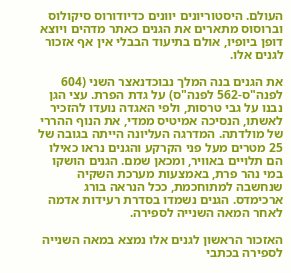העולם. היסטוריונים יוונים כדיודורוס סיקולוס וברוסוס מתארים את הגנים כאתר מדהים ויוצא דופן ביופיו, אולם בתיעוד הבבלי אין אף אזכור לגנים אלו.

את הגנים בנה המלך נבוכדנאצר השני (604 לפנה"ס-562 לפנה"ס) על גדת הפרת. עצי הגן נבנו על גבי טרסות, ולפי האגדה נועדו להזכיר לאשתו, הנסיכה אמיטיס ממדי, את הנוף ההררי של מולדתה. המדרגה העליונה הייתה בגובה של 25 מטרים מעל פני הקרקע והגנים נראו כאילו הם תלויים באוויר, ומכאן שמם. הגנים הושקו במי נהר פרת, באמצעות מערכת השקיה שנחשבה למתוחכמת, ככל הנראה בורג ארכימדס. הגנים נשמדו בסדרת רעידות אדמה לאחר המאה השנייה לספירה.

האזכור הראשון לגנים אלו נמצא במאה השנייה לספירה בכתבי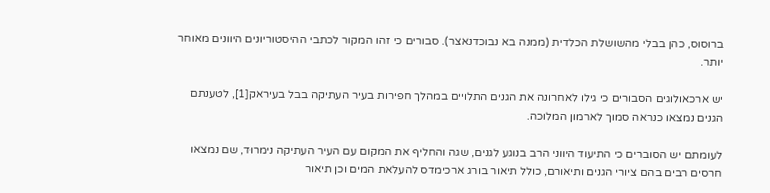ברוסוס, כהן בבלי מהשושלת הכלדית (ממנה בא נבוכדנאצר). סבורים כי זהו המקור לכתבי ההיסטוריונים היוונים מאוחר יותר.

יש ארכאולוגים הסבורים כי גילו לאחרונה את הגנים התלויים במהלך חפירות בעיר העתיקה בבל בעיראק[1], לטענתם הגנים נמצאו כנראה סמוך לארמון המלוכה.

לעומתם יש הסוברים כי התיעוד היווני הרב בנוגע לגנים, שגה והחליף את המקום עם העיר העתיקה נימרוּד, שם נמצאו חרסים רבים בהם ציורי הגנים ותיאורם, כולל תיאור בורג ארכימדס להעלאת המים וכן תיאור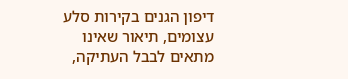דיפון הגנים בקירות סלע עצומים, תיאור שאינו מתאים לבבל העתיקה,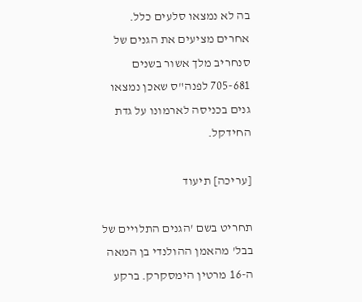בה לא נמצאו סלעים כלל. אחרים מציעים את הגנים של סנחריב מלך אשור בשנים 705-681 לפנה"ס שאכן נמצאו גנים בכניסה לארמונו על גדת החידקל.

[עריכה] תיעוד

תחריט בשם 'הגנים התלויים של בבל' מהאמן ההולנדי בן המאה ה-16 מרטין הימסקרק. ברקע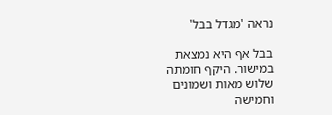נראה 'מגדל בבל'

בבל אף היא נמצאת במישור. היקף חומתה שלוש מאות ושמונים וחמישה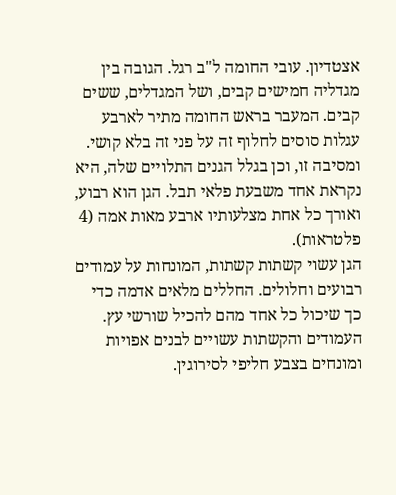אצטדיון. עובי החומה ל"ב רגל. הגובה בין מגדליה חמישים קבים, ושל המגדלים, ששים קבים. המעבר בראש החומה מתיר לארבע עגלות סוסים לחלוף זה על פני זה בלא קושי. ומסיבה זו, וכן בגלל הגנים התלויים שלה, היא נקראת אחד משבעת פלאי תבל. הגן הוא רבוע, ואורך כל אחת מצלעותיו ארבע מאות אמה (4 פלטראות).
הגן עשוי קשתות קשתות, המונחות על עמודים רבועים וחלולים. החללים מלאים אדמה כדי כך שיכול כל אחד מהם להכיל שורשי עץ. העמודים והקשתות עשויים לבנים אפויות ומונחים בצבע חליפי לסירוגין.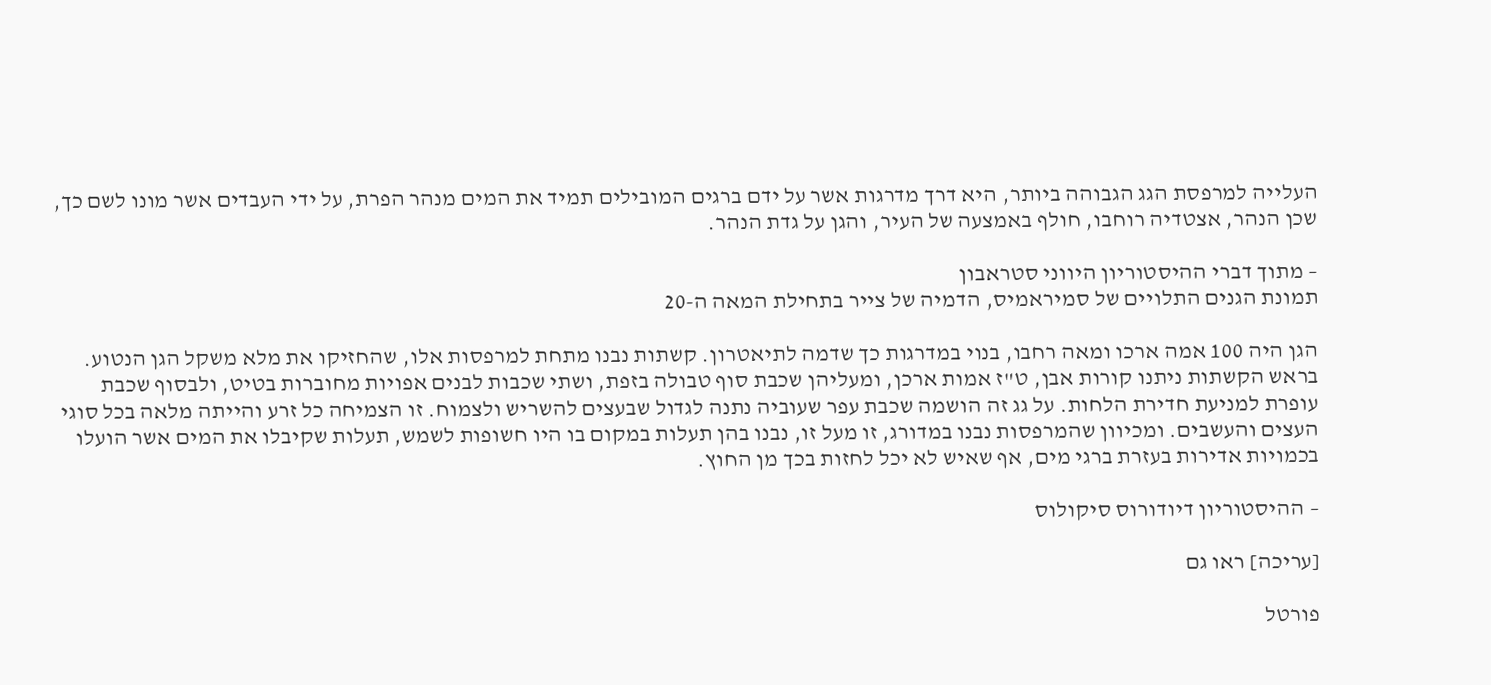העלייה למרפסת הגג הגבוהה ביותר, היא דרך מדרגות אשר על ידם ברגים המובילים תמיד את המים מנהר הפרת, על ידי העבדים אשר מונו לשם כך, שכן הנהר, אצטדיה רוחבו, חולף באמצעה של העיר, והגן על גדת הנהר.

– מתוך דברי ההיסטוריון היווני סטראבון
תמונת הגנים התלויים של סמיראמיס, הדמיה של צייר בתחילת המאה ה-20

הגן היה 100 אמה ארכו ומאה רחבו, בנוי במדרגות כך שדמה לתיאטרון. קשתות נבנו מתחת למרפסות אלו, שהחזיקו את מלא משקל הגן הנטוע. בראש הקשתות ניתנו קורות אבן, ט"ז אמות ארכן, ומעליהן שכבת סוף טבולה בזפת, ושתי שכבות לבנים אפויות מחוברות בטיט, ולבסוף שכבת עופרת למניעת חדירת הלחות. על גג זה הושמה שכבת עפר שעוביה נתנה לגדול שבעצים להשריש ולצמוח. זו הצמיחה כל זרע והייתה מלאה בכל סוגי העצים והעשבים. ומכיוון שהמרפסות נבנו במדורג, זו מעל זו, נבנו בהן תעלות במקום בו היו חשופות לשמש, תעלות שקיבלו את המים אשר הועלו בכמויות אדירות בעזרת ברגי מים, אף שאיש לא יכל לחזות בכך מן החוץ.

– ההיסטוריון דיודורוס סיקולוס

[עריכה] ראו גם

פורטל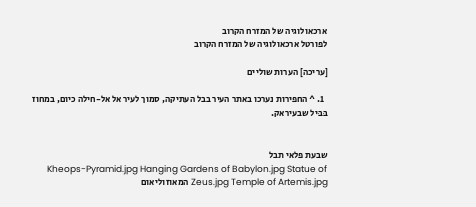ארכאולוגיה של המזרח הקרוב
לפורטל ארכאולוגיה של המזרח הקרוב

[עריכה] הערות שוליים

  1. ^ החפירות נערכו באתר העיר בבל העתיקה, סמוך לעיר אל אל-חילה כיום, במחוז בּבּיל שבעיראק.


שבעת פלאי תבל
Kheops-Pyramid.jpg Hanging Gardens of Babylon.jpg Statue of Zeus.jpg Temple of Artemis.jpg המאוזוליאום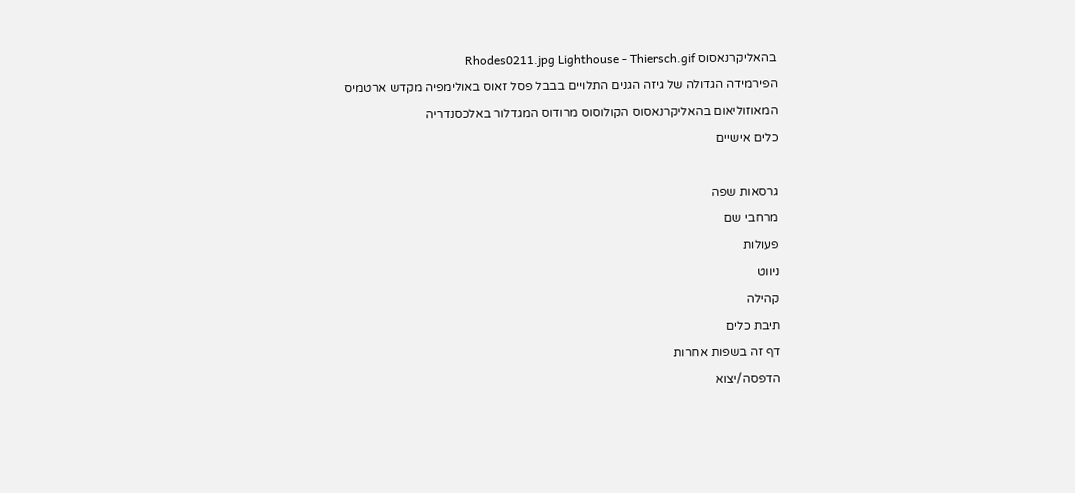בהאליקרנאסוס Rhodes0211.jpg Lighthouse - Thiersch.gif
הפירמידה הגדולה של גיזה הגנים התלויים בבבל פסל זאוס באולימפיה מקדש ארטמיס המאוזוליאום בהאליקרנאסוס הקולוסוס מרודוס המגדלור באלכסנדריה
כלים אישיים

גרסאות שפה
מרחבי שם
פעולות
ניווט
קהילה
תיבת כלים
דף זה בשפות אחרות
הדפסה/יצוא